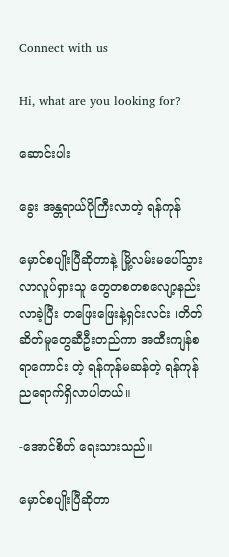Connect with us

Hi, what are you looking for?

ဆောင်းပါး

ခွေး အန္တရာယ်ပိုကြီးလာတဲ့ ရန်ကုန်

မှောင်စပျိုးပြီဆိုတာနဲ့ မြို့လမ်းမပေါ်သွားလာလူပ်ရှားသူ တွေတစတစလျော့နည်းလာခဲ့ပြီး တဖြေးဖြေးနဲ့ရှင်းလင်း ၊တိတ်ဆိတ်မူတွေဆီဦးတည်ကာ အထီးကျန်စရာကောင်း တဲ့ ရန်ကုန်မဆန်တဲ့ ရန်ကုန်ညရောက်ရှိလာပါတယ်။

-အောင်စိတ် ရေးသားသည်။

မှောင်စပျိုးပြီဆိုတာ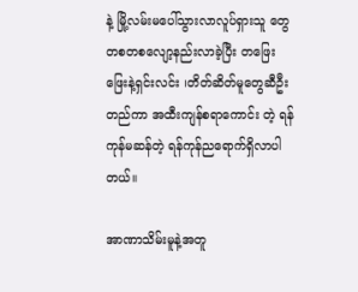နဲ့ မြို့လမ်းမပေါ်သွားလာလူပ်ရှားသူ တွေတစတစလျော့နည်းလာခဲ့ပြီး တဖြေးဖြေးနဲ့ရှင်းလင်း ၊တိတ်ဆိတ်မူတွေဆီဦးတည်ကာ အထီးကျန်စရာကောင်း တဲ့ ရန်ကုန်မဆန်တဲ့ ရန်ကုန်ညရောက်ရှိလာပါတယ်။

အာဏာသိမ်းမူနဲ့အတူ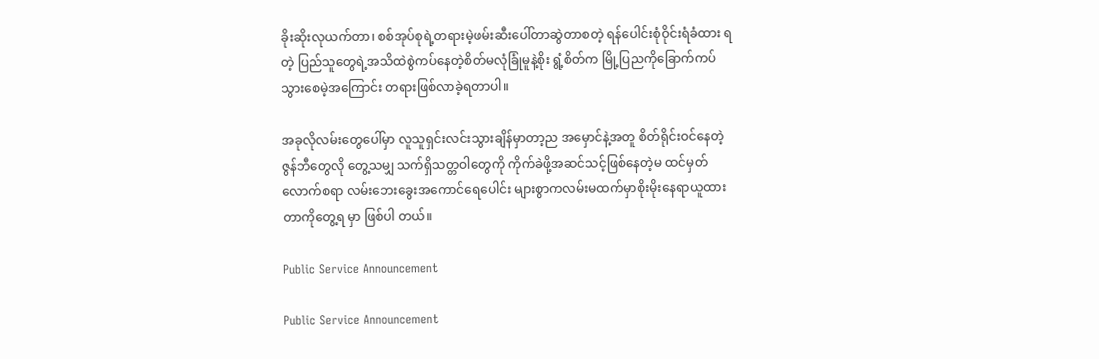ခိုးဆိုးလုယက်တာ၊ စစ်အုပ်စုရဲ့တရားမဲ့ဖမ်းဆီးပေါ်တာဆွဲတာစတဲ့ ရန်ပေါင်းစုံဝိုင်းရံခံထား ရတဲ့ ပြည်သူတွေရဲ့အသိထဲစွဲကပ်နေတဲ့စိတ်မလုံခြုံမူနဲ့စိုး ရွံ့စိတ်က မြို့ပြညကိုခြောက်ကပ်သွားစေမဲ့အကြောင်း တရားဖြစ်လာခဲ့ရတာပါ။

အခုလိုလမ်းတွေပေါ်မှာ လူသူရှင်းလင်းသွားချိန်မှာတာ့ည အမှောင်နဲ့အတူ စိတ်ရိုင်းဝင်နေတဲ့ဇွန်ဘီတွေလို တွေ့သမျှ သက်ရှိသတ္တဝါတွေကို ကိုက်ခဲဖို့အဆင်သင့်ဖြစ်နေတဲ့မ ထင်မှတ်လောက်စရာ လမ်းဘေးခွေးအကောင်ရေပေါင်း များစွာကလမ်းမထက်မှာစိုးမိုးနေရာယူထားတာကိုတွေ့ရ မှာ ဖြစ်ပါ တယ်။

Public Service Announcement

Public Service Announcement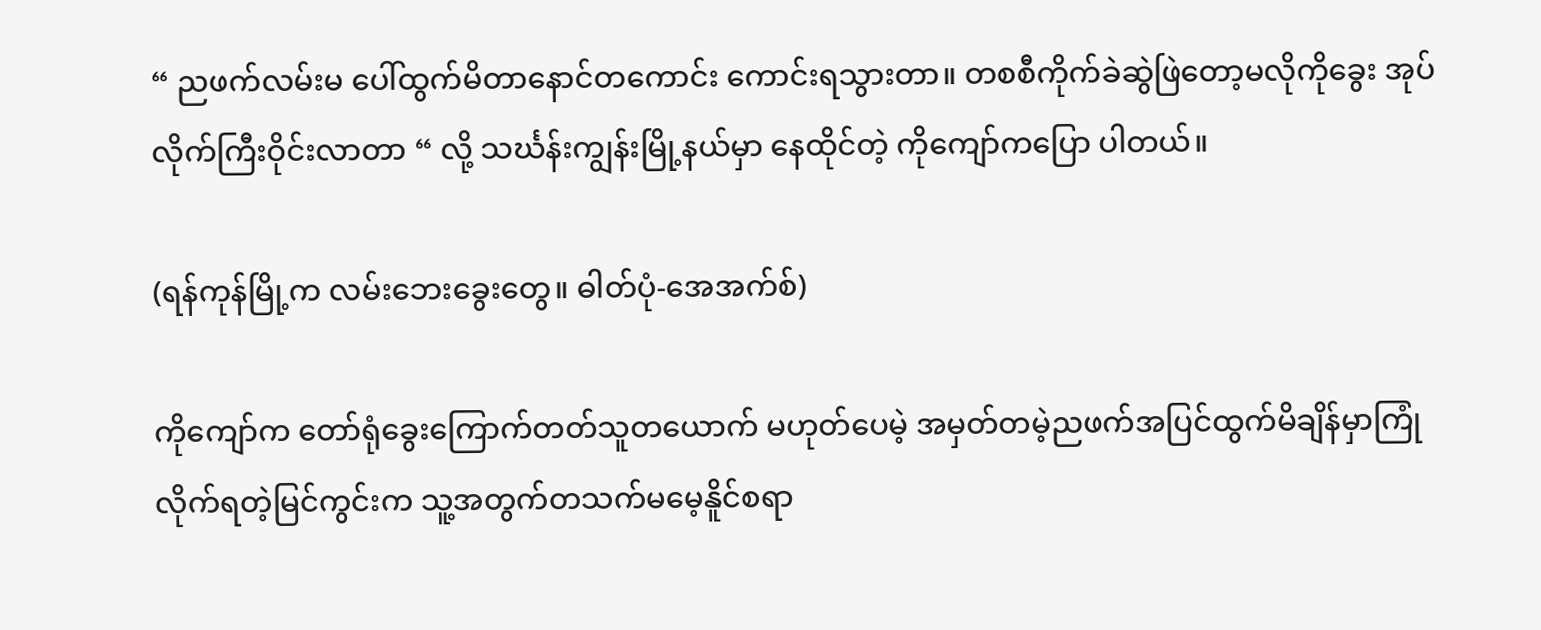“ ညဖက်လမ်းမ ပေါ်ထွက်မိတာနောင်တကောင်း ကောင်းရသွားတာ။ တစစီကိုက်ခဲဆွဲဖြဲတော့မလိုကိုခွေး အုပ်လိုက်ကြီးဝိုင်းလာတာ “ လို့ သင်္ဃန်းကျွန်းမြို့နယ်မှာ နေထိုင်တဲ့ ကိုကျော်ကပြော ပါတယ်။

(ရန်ကုန်မြို့က လမ်းဘေးခွေးတွေ။ ဓါတ်ပုံ-အေအက်စ်)

ကိုကျော်က တော်ရုံခွေးကြောက်တတ်သူတယောက် မဟုတ်ပေမဲ့ အမှတ်တမဲ့ညဖက်အပြင်ထွက်မိချိန်မှာကြုံ လိုက်ရတဲ့မြင်ကွင်းက သူ့အတွက်တသက်မမေ့နိူင်စရာ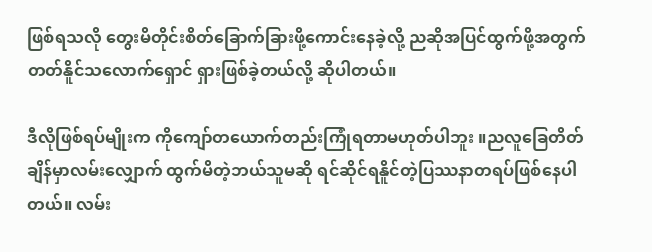ဖြစ်ရသလို တွေးမိတိုင်းစိတ်ခြောက်ခြားဖို့ကောင်းနေခဲ့လို့ ညဆိုအပြင်ထွက်ဖို့အတွက် တတ်နိူင်သလောက်ရှောင် ရှားဖြစ်ခဲ့တယ်လို့ ဆိုပါတယ်။

ဒီလိုဖြစ်ရပ်မျိုးက ကိုကျော်တယောက်တည်းကြုံရတာမဟုတ်ပါဘူး ။ညလူခြေတိတ်ချိန်မှာလမ်းလျှောက် ထွက်မိတဲ့ဘယ်သူမဆို ရင်ဆိုင်ရနိူင်တဲ့ပြဿနာတရပ်ဖြစ်နေပါတယ်။ လမ်း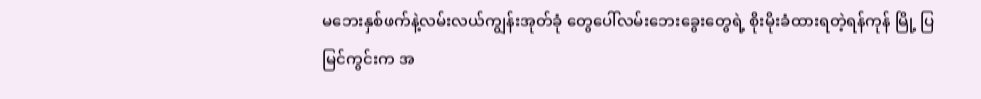မဘေးနှစ်ဖက်နဲ့လမ်းလယ်ကျွန်းအုတ်ခုံ တွေပေါ်လမ်းဘေးခွေးတွေရဲ့ စိုးမိုးခံထားရတဲ့ရန်ကုန် မြို့ ပြမြင်ကွင်းက အ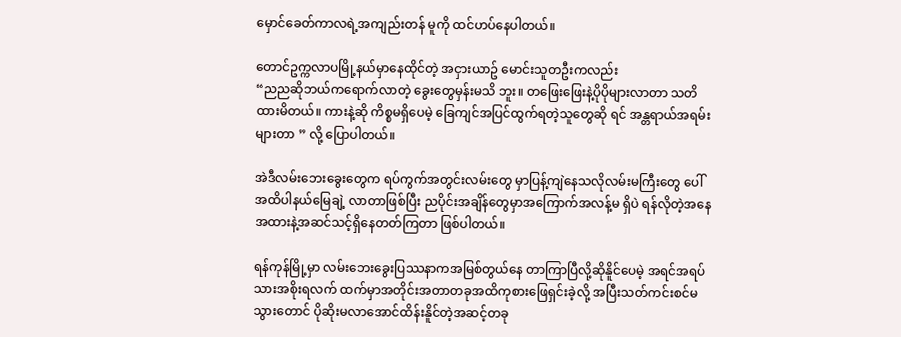မှောင်ခေတ်ကာလရဲ့အကျည်းတန် မူကို ထင်ဟပ်နေပါတယ်။

တောင်ဥက္ကလာပမြို့နယ်မှာနေထိုင်တဲ့ အငှားယာဥ် မောင်းသူတဦးကလည်း
“ညညဆိုဘယ်ကရောက်လာတဲ့ ခွေးတွေမှန်းမသိ ဘူး။ တဖြေးဖြေးနဲ့ပိုပိုများလာတာ သတိထားမိတယ်။ ကားနဲ့ဆို ကိစ္စမရှိပေမဲ့ ခြေကျင်အပြင်ထွက်ရတဲ့သူတွေဆို ရင် အန္တရာယ်အရမ်းများတာ ” လို့ ပြောပါတယ်။

အဲဒီလမ်းဘေးခွေးတွေက ရပ်ကွက်အတွင်းလမ်းတွေ မှာပြန့်ကျဲနေသလိုလမ်းမကြီးတွေ ပေါ်အထိပါနယ်မြေချဲ့ လာတာဖြစ်ပြီး ညပိုင်းအချိန်တွေမှာအကြောက်အလန့်မ ရှိပဲ ရန်လိုတဲ့အနေအထားနဲ့အဆင်သင့်ရှိနေတတ်ကြတာ ဖြစ်ပါတယ်။

ရန်ကုန်မြို့မှာ လမ်းဘေးခွေးပြဿနာကအမြစ်တွယ်နေ တာကြာပြီလို့ဆိုနိူင်ပေမဲ့ အရင်အရပ်သားအစိုးရလက် ထက်မှာအတိုင်းအတာတခုအထိကုစားဖြေရှင်းခဲ့လို့ အပြီးသတ်ကင်းစင်မသွားတောင် ပိုဆိုးမလာအောင်ထိန်းနိူင်တဲ့အဆင့်တခု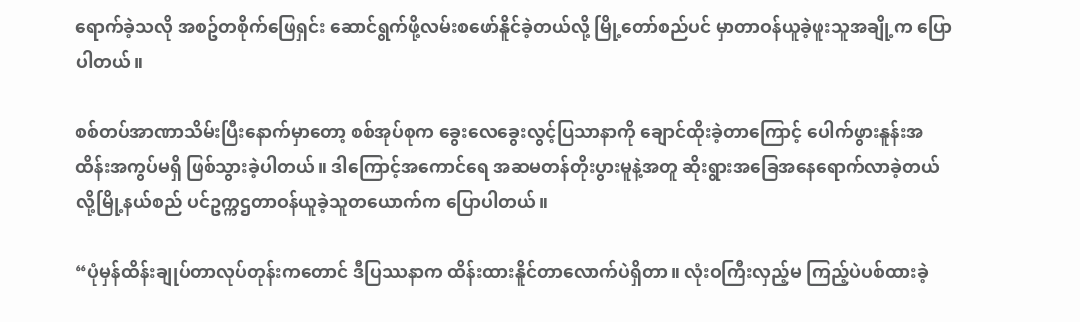ရောက်ခဲ့သလို အစဥ်တစိုက်ဖြေရှင်း ဆောင်ရွက်ဖို့လမ်းစဖော်နိူင်ခဲ့တယ်လို့ မြို့တော်စည်ပင် မှာတာဝန်ယူခဲ့ဖူးသူအချို့က ပြောပါတယ်။

စစ်တပ်အာဏာသိမ်းပြီးနောက်မှာတော့ စစ်အုပ်စုက ခွေးလေခွေးလွင့်ပြသာနာကို ချောင်ထိုးခဲ့တာကြောင့် ပေါက်ဖွားနူန်းအထိန်းအကွပ်မရှိ ဖြစ်သွားခဲ့ပါတယ်။ ဒါကြောင့်အကောင်ရေ အဆမတန်တိုးပွားမူနဲ့အတူ ဆိုးရွားအခြေအနေရောက်လာခဲ့တယ်လို့မြို့နယ်စည် ပင်ဥက္ကဌတာဝန်ယူခဲ့သူတယောက်က ပြောပါတယ်။

“ပုံမှန်ထိန်းချုပ်တာလုပ်တုန်းကတောင် ဒီပြဿနာက ထိန်းထားနိူင်တာလောက်ပဲရှိတာ။ လုံးဝကြီးလှည့်မ ကြည့်ပဲပစ်ထားခဲ့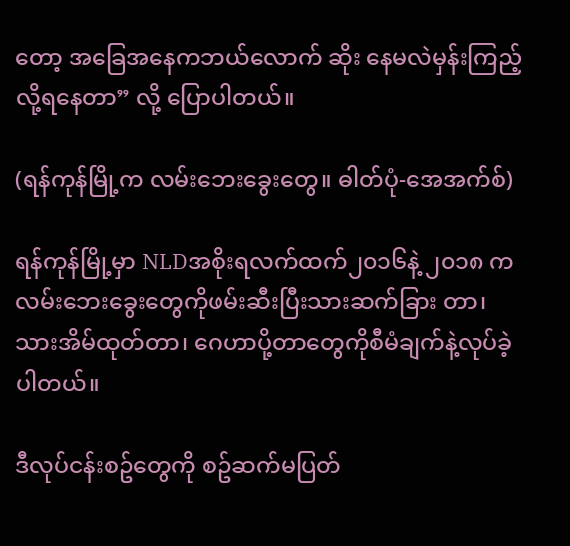တော့ အခြေအနေကဘယ်လောက် ဆိုး နေမလဲမှန်းကြည့်လို့ရနေတာ” လို့ ပြောပါတယ်။

(ရန်ကုန်မြို့က လမ်းဘေးခွေးတွေ။ ဓါတ်ပုံ-အေအက်စ်)

ရန်ကုန်မြို့မှာ NLDအစိုးရလက်ထက်၂၀၁၆နဲ့ ၂၀၁၈ ကလမ်းဘေးခွေးတွေကိုဖမ်းဆီးပြီးသားဆက်ခြား တာ၊ သားအိမ်ထုတ်တာ၊ ဂေဟာပို့တာတွေကိုစီမံချက်နဲ့လုပ်ခဲ့ပါတယ်။

ဒီလုပ်ငန်းစဥ်တွေကို စဥ်ဆက်မပြတ်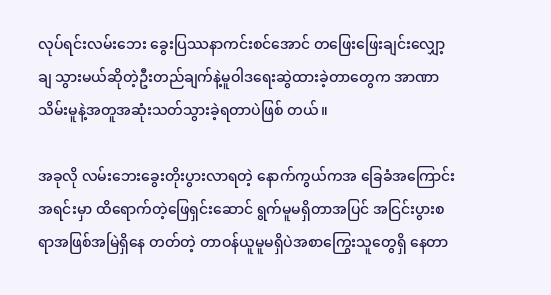လုပ်ရင်းလမ်းဘေး ခွေးပြဿနာကင်းစင်အောင် တဖြေးဖြေးချင်းလျှော့ချ သွားမယ်ဆိုတဲ့ဦးတည်ချက်နဲ့မူဝါဒရေးဆွဲထားခဲ့တာတွေက အာဏာသိမ်းမူနဲ့အတူအဆုံးသတ်သွားခဲ့ရတာပဲဖြစ် တယ်။

အခုလို လမ်းဘေးခွေးတိုးပွားလာရတဲ့ နောက်ကွယ်ကအ ခြေခံအကြောင်းအရင်းမှာ ထိရောက်တဲ့ဖြေရှင်းဆောင် ရွက်မူမရှိတာအပြင် အငြင်းပွားစရာအဖြစ်အမြဲရှိနေ တတ်တဲ့ တာဝန်ယူမူမရှိပဲအစာကြွေးသူတွေရှိ နေတာ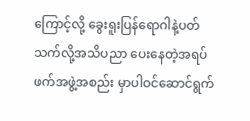ကြောင့်လို့ ခွေးရူးပြန်ရောဂါနဲ့ပတ်သက်လို့အသိပညာ ပေးနေတဲ့အရပ်ဖက်အဖွဲ့အစည်း မှာပါဝင်ဆောင်ရွက်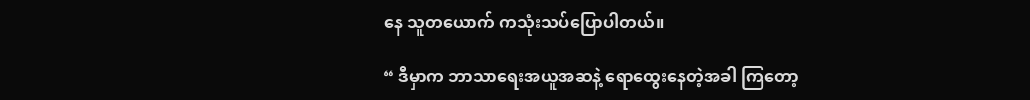နေ သူတယောက် ကသုံးသပ်ပြောပါတယ်။

“ ဒီမှာက ဘာသာရေးအယူအဆနဲ့ ရောထွေးနေတဲ့အခါ ကြတော့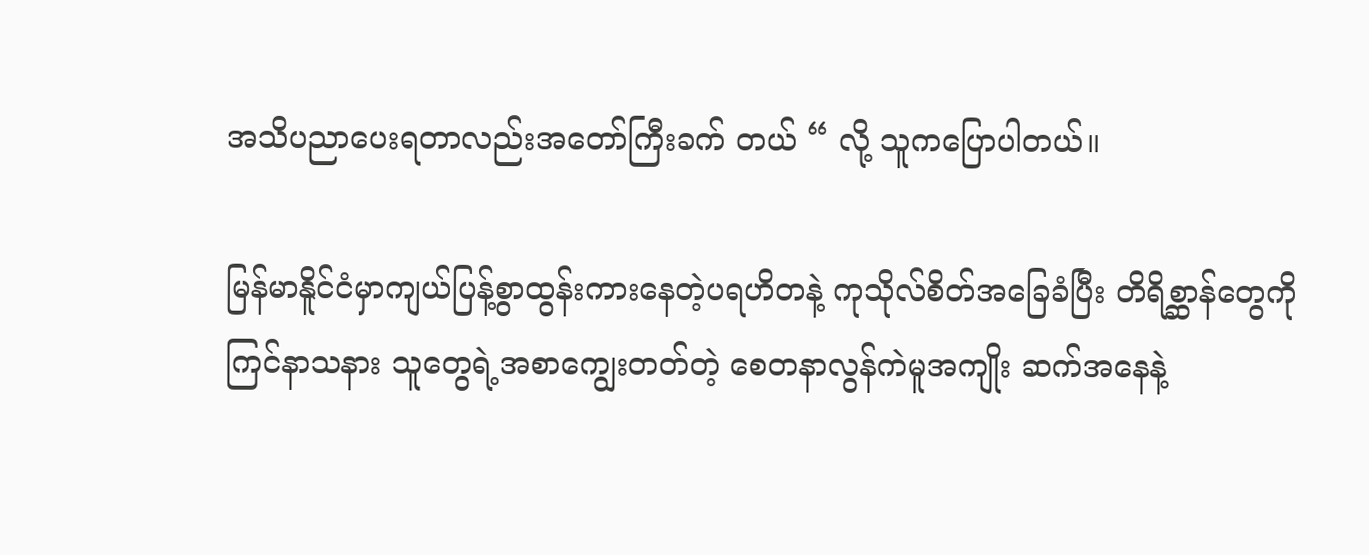အသိပညာပေးရတာလည်းအတော်ကြီးခက် တယ် “ လို့ သူကပြောပါတယ်။

မြန်မာနိူင်ငံမှာကျယ်ပြန့်စွာထွန်းကားနေတဲ့ပရဟိတနဲ့ ကုသိုလ်စိတ်အခြေခံပြီး တိရိစ္ဆာန်တွေကိုကြင်နာသနား သူတွေရဲ့အစာကျွေးတတ်တဲ့ စေတနာလွန်ကဲမူအကျိုး ဆက်အနေနဲ့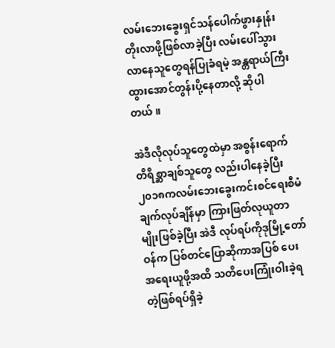လမ်းဘေးခွေးရှင်သန်ပေါက်ဖွားနှုန်းတိုးလာဖို့ဖြစ်လာခဲ့ပြီး လမ်းပေါ်သွားလာနေသူတွေရန်ပြုခံရမဲ့ အန္တရာယ်ကြီးထွားအောင်တွန်းပို့နေတာလို့ ဆိုပါတယ်။

အဲဒီလိုလုပ်သူတွေထဲမှာ အစွန်းရောက်တိရိစ္ဆာချစ်သူတွေ လည်းပါနေခဲ့ပြီး ၂၀၁၈ကလမ်းဘေးခွေးကင်းစင်ရေးစီမံ ချက်လုပ်ချိန်မှာ ကြားဖြတ်လုယူတာမျိုးဖြစ်ခဲ့ပြီး အဲဒီ လုပ်ရပ်ကိုဒုမြို့တော်ဝန်က ပြစ်တင်ပြောဆိုကာအပြစ် ပေးအရေးယူဖို့အထိ သတိပေးကြုံးဝါးခဲ့ရတဲ့ဖြစ်ရပ်ရှိခဲ့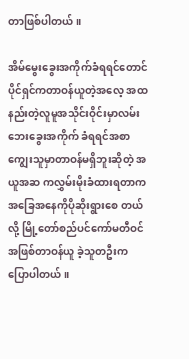တာဖြစ်ပါတယ်။

အိမ်မွေးခွေးအကိုက်ခံရရင်တောင် ပိုင်ရှင်ကတာဝန်ယူတဲ့အလေ့ အထနည်းတဲ့လူမူအသိုင်းဝိုင်းမှာလမ်းဘေးခွေးအကိုက် ခံရရင်အစာကျွေးသူမှာတာဝန်မရှိဘူးဆိုတဲ့ အယူအဆ ကလွှမ်းမိုးခံထားရတာက အခြေအနေကိုပိုဆိုးရွားစေ တယ်လို့ မြို့တော်စည်ပင်ကော်မတီဝင်အဖြစ်တာဝန်ယူ ခဲ့သူတဦးက ပြောပါတယ်။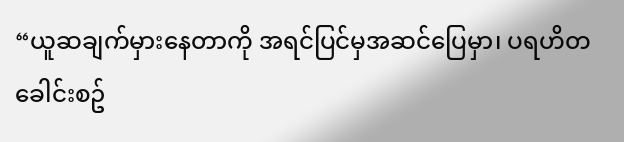“ယူဆချက်မှားနေတာကို အရင်ပြင်မှအဆင်ပြေမှာ၊ ပရဟိတခေါင်းစဥ်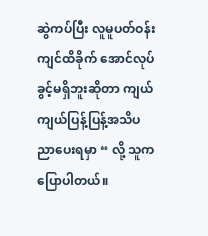ဆွဲကပ်ပြီး လူမူပတ်ဝန်းကျင်ထိခိုက် အောင်လုပ်ခွင့်မရှိဘူးဆိုတာ ကျယ်ကျယ်ပြန့်ပြန့်အသိပညာပေးရမှာ “ လို့ သူကပြောပါတယ်။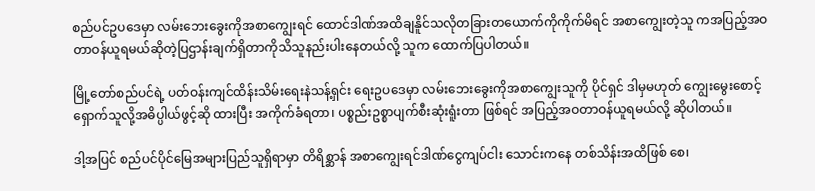စည်ပင်ဥပဒေမှာ လမ်းဘေးခွေးကိုအစာကျွေးရင် ထောင်ဒါဏ်အထိချနိူင်သလိုတခြားတယောက်ကိုကိုက်မိရင် အစာကျွေးတဲ့သူ ကအပြည့်အဝတာဝန်ယူရမယ်ဆိုတဲ့ပြဌာန်းချက်ရှိတာကိုသိသူနည်းပါးနေတယ်လို့ သူက ထောက်ပြပါတယ်။

မြို့တော်စည်ပင်ရဲ့ ပတ်ဝန်းကျင်ထိန်းသိမ်းရေးနဲသန့်ရှင်း ရေးဥပဒေမှာ လမ်းဘေးခွေးကိုအစာကျွေးသူကို ပိုင်ရှင် ဒါမှမဟုတ် ကျွေးမွေးစောင့်ရှောက်သူလို့အဓိပ္ပါယ်ဖွင့်ဆို ထားပြီး အကိုက်ခံရတာ၊ ပစ္စည်းဥစ္စာပျက်စီးဆုံးရူံးတာ ဖြစ်ရင် အပြည့်အဝတာဝန်ယူရမယ်လို့ ဆိုပါတယ်။

ဒါ့အပြင် စည်ပင်ပိုင်မြေအများပြည်သူရှိရာမှာ တိရိစ္ဆာန် အစာကျွေးရင်ဒါဏ်ငွေကျပ်ငါး သောင်းကနေ တစ်သိန်းအထိဖြစ် စေ၊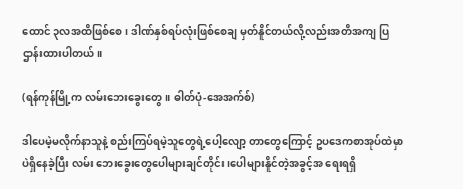ထောင် ၃လအထိဖြစ်စေ၊ ဒါဏ်နှစ်ရပ်လုံးဖြစ်စေချ မှတ်နိူင်တယ်လို့လည်းအတိအကျ ပြဌာန်းထားပါတယ်။

(ရန်ကုန်မြို့က လမ်းဘေးခွေးတွေ။ ဓါတ်ပုံ-အေအက်စ်)

ဒါပေမဲ့မလိုက်နာသူနဲ့ စည်းကြပ်ရမဲ့သူတွေရဲ့ပေါ့လျော့ တာတွေကြောင့် ဥပဒေကစာအုပ်ထဲမှာပဲရှိနေခဲ့ပြီး လမ်း ဘေးခွေးတွေပေါများချင်တိုင်း ၊ပေါများနိူင်တဲ့အခွင့်အ ရေးရရှိ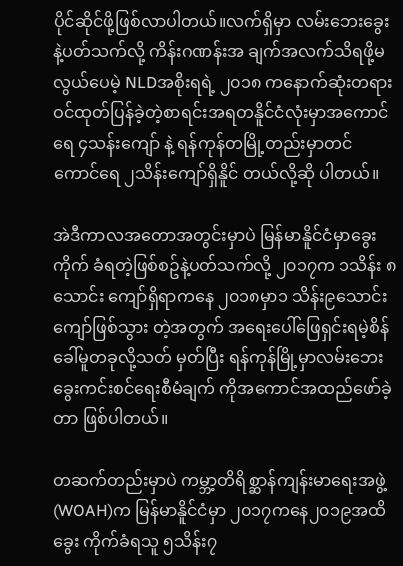ပိုင်ဆိုင်ဖို့ဖြစ်လာပါတယ်။လက်ရှိမှာ လမ်းဘေးခွေးနဲ့ပတ်သက်လို့ ကိန်းဂဏန်းအ ချက်အလက်သိရဖို့မလွယ်ပေမဲ့ NLDအစိုးရရဲ့ ၂၀၁၈ ကနောက်ဆုံးတရားဝင်ထုတ်ပြန်ခဲ့တဲ့စာရင်းအရတနိူင်ငံလုံးမှာအကောင်ရေ ၄သန်းကျော် နဲ့ ရန်ကုန်တမြို့တည်းမှာတင်ကောင်ရေ ၂သိန်းကျော်ရှိနိူင် တယ်လို့ဆို ပါတယ်။

အဲဒီကာလအတောအတွင်းမှာပဲ မြန်မာနိူင်ငံမှာခွေးကိုက် ခံရတဲ့ဖြစ်စဥ်နဲ့ပတ်သက်လို့ ၂၀၁၇က ၁သိန်း ၈သောင်း ကျော်ရှိရာကနေ ၂၀၁၈မှာ၁ သိန်း၉သောင်းကျော်ဖြစ်သွား တဲ့အတွက် အရေးပေါ်ဖြေရှင်းရမဲ့စိန်ခေါ်မူတခုလို့သတ် မှတ်ပြီး ရန်ကုန်မြို့မှာလမ်းဘေးခွေးကင်းစင်ရေးစီမံချက် ကိုအကောင်အထည်ဖော်ခဲ့တာ ဖြစ်ပါတယ်။

တဆက်တည်းမှာပဲ ကမ္ဘာ့တိရိစ္ဆာန်ကျန်းမာရေးအဖွဲ့ (WOAH)က မြန်မာနိူင်ငံမှာ ၂၀၁၇ကနေ၂၀၁၉အထိခွေး ကိုက်ခံရသူ ၅သိန်း၇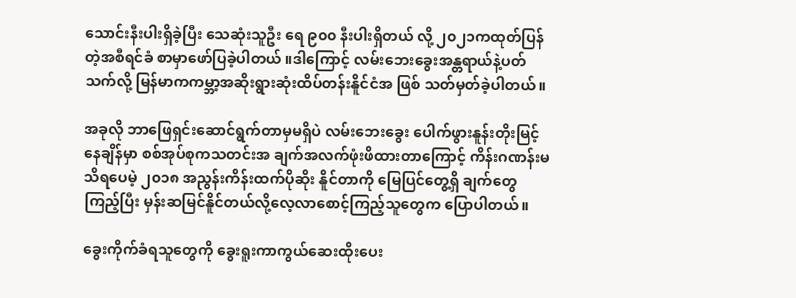သောင်းနီးပါးရှိခဲ့ပြီး သေဆုံးသူဦး ရေ ၉၀၀ နီးပါးရှိတယ် လို့ ၂၀၂၁ကထုတ်ပြန်တဲ့အစီရင်ခံ စာမှာဖော်ပြခဲ့ပါတယ် ။ဒါကြောင့် လမ်းဘေးခွေးအန္တရာယ်နဲ့ပတ် သက်လို့ မြန်မာကကမ္ဘာ့အဆိုးရွားဆုံးထိပ်တန်းနိူင်ငံအ ဖြစ် သတ်မှတ်ခဲ့ပါတယ်။

အခုလို ဘာဖြေရှင်းဆောင်ရွက်တာမှမရှိပဲ လမ်းဘေးခွေး ပေါက်ဖွားနူန်းတိုးမြင့်နေချိန်မှာ စစ်အုပ်စုကသတင်းအ ချက်အလက်ဖုံးဖိထားတာကြောင့် ကိန်းဂဏန်းမသိရပေမဲ့ ၂၀၁၈ အညွန်းကိန်းထက်ပိုဆိုး နိူင်တာကို မြေပြင်တွေ့ရှိ ချက်တွေကြည့်ပြီး မှန်းဆမြင်နိူင်တယ်လို့လေ့လာစောင့်ကြည့်သူတွေက ပြောပါတယ်။

ခွေးကိုက်ခံရသူတွေကို ခွေးရူးကာကွယ်ဆေးထိုးပေး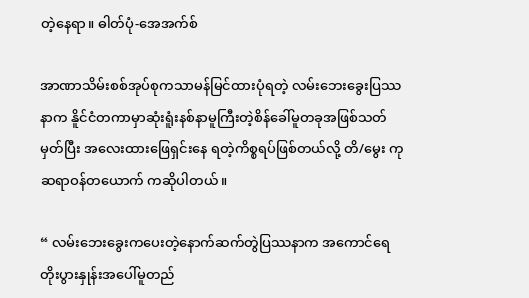တဲ့နေရာ။ ဓါတ်ပုံ-အေအက်စ်

အာဏာသိမ်းစစ်အုပ်စုကသာမန်မြင်ထားပုံရတဲ့ လမ်းဘေးခွေးပြဿနာက နိူင်ငံတကာမှာဆုံးရူံးနစ်နာမူကြီးတဲ့စိန်ခေါ်မူတခုအဖြစ်သတ်မှတ်ပြီး အလေးထားဖြေရှင်းနေ ရတဲ့ကိစ္စရပ်ဖြစ်တယ်လို့ တိ/မွေး ကုဆရာဝန်တယောက် ကဆိုပါတယ်။

“ လမ်းဘေးခွေးကပေးတဲ့နောက်ဆက်တွဲပြဿနာက အကောင်ရေတိုးပွားနှုန်းအပေါ်မူတည်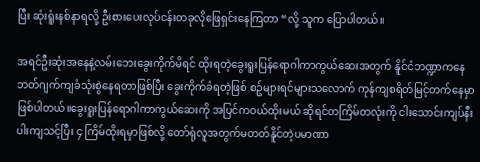ပြီး ဆုံးရူံးနစ်နာရလို့ ဦးစားပေးလုပ်ငန်းတခုလိုဖြေရှင်းနေကြတာ “လို့ သူက ပြောပါတယ်။

အရင်ဦးဆုံးအနေနဲ့လမ်းဘေးခွေးကိုက်မိရင် ထိုးရတဲ့ခွေးရူးပြန်ရောဂါကာကွယ်ဆေးအတွက် နိူင်ငံဘဏ္ဍာကနေ ဘတ်ဂျက်ကျခံသုံးစွဲနေရတာဖြစ်ပြီး ခွေးကိုက်ခံရတဲ့ဖြစ် စဥ်များရင်များသလောက် ကုန်ကျစရိတ်မြင့်တက်နေမှာ ဖြစ်ပါတယ်။ခွေးရူးပြန်ရောဂါကာကွယ်ဆေးကို အပြင်ကဝယ်ထိုးမယ် ဆိုရင်တကြိမ်တလုံးကို ငါးသောင်းကျပ်နီးပါးကျသင့်ပြီး ၄ ကြိမ်ထိုးရမှာဖြစ်လို့ တော်ရုံလူအတွက်မတတ်နိူင်တဲ့ပမာဏာ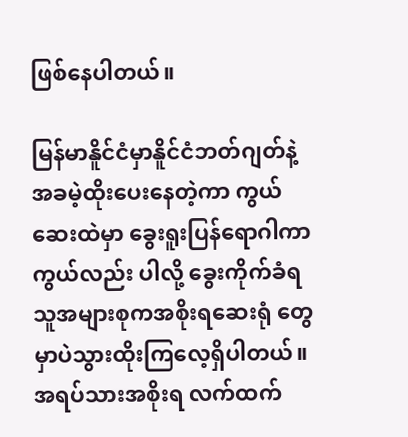ဖြစ်နေပါတယ်။

မြန်မာနိူင်ငံမှာနိူင်ငံဘတ်ဂျတ်နဲ့အခမဲ့ထိုးပေးနေတဲ့ကာ ကွယ်ဆေးထဲမှာ ခွေးရူးပြန်ရောဂါကာကွယ်လည်း ပါလို့ ခွေးကိုက်ခံရသူအများစုကအစိုးရဆေးရုံ တွေမှာပဲသွားထိုးကြလေ့ရှိပါတယ်။အရပ်သားအစိုးရ လက်ထက်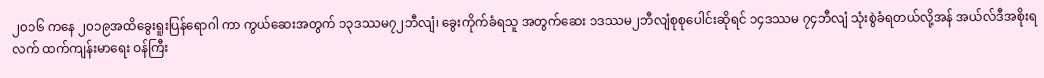၂၀၁၆ ကနေ ၂၀၁၉အထိခွေးရူးပြန်ရောဂါ ကာ ကွယ်ဆေးအတွက် ၁၃ဒဿမ၇၂ဘီလျံ၊ ခွေးကိုက်ခံရသူ အတွက်ဆေး ၁ဒဿမ၂ဘီလျံစုစုပေါင်းဆိုရင် ၁၄ဒဿမ ၇၄ဘီလျံ သုံးစွဲခံရတယ်လို့အန် အယ်လ်ဒီအစိုးရလက် ထက်ကျန်းမာရေး ဝန်ကြီး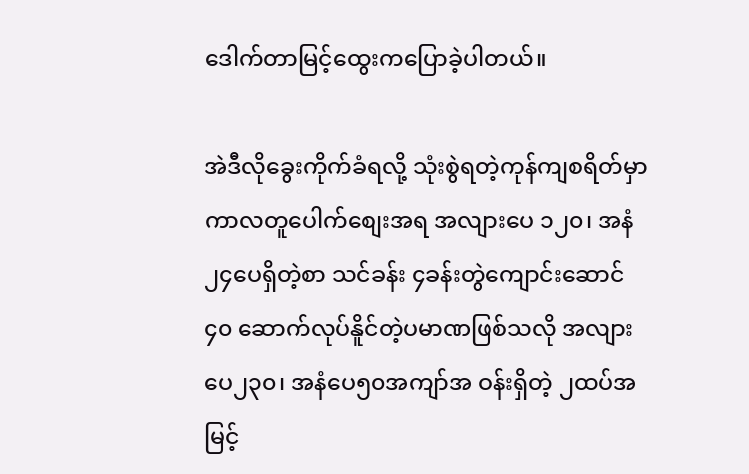ဒေါက်တာမြင့်ထွေးကပြောခဲ့ပါတယ်။

အဲဒီလိုခွေးကိုက်ခံရလို့ သုံးစွဲရတဲ့ကုန်ကျစရိတ်မှာကာလတူပေါက်စျေးအရ အလျားပေ ၁၂၀၊ အနံ၂၄ပေရှိတဲ့စာ သင်ခန်း ၄ခန်းတွဲကျောင်းဆောင်၄၀ ဆောက်လုပ်နိူင်တဲ့ပမာဏဖြစ်သလို အလျား ပေ၂၃၀၊ အနံပေ၅၀အကျာ်အ ဝန်းရှိတဲ့ ၂ထပ်အမြင့်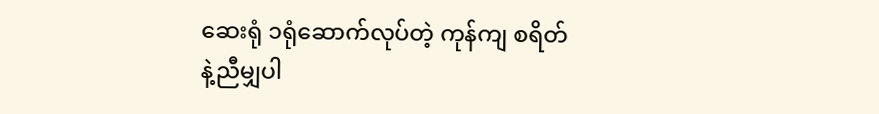ဆေးရုံ ၁ရုံဆောက်လုပ်တဲ့ ကုန်ကျ စရိတ်နဲ့ညီမျှပါ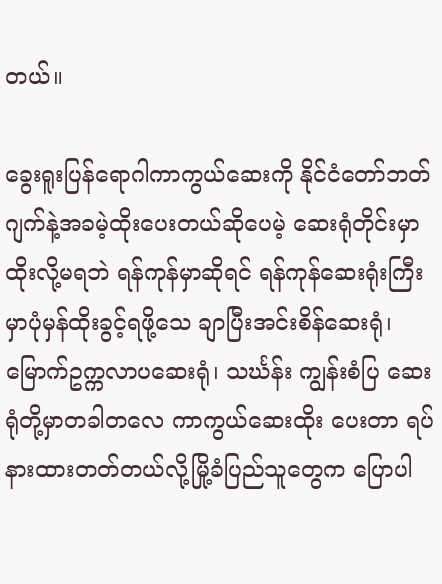တယ်။

ခွေးရူးပြန်ရောဂါကာကွယ်ဆေးကို နိုင်ငံတော်ဘတ်ဂျက်နဲ့အခမဲ့ထိုးပေးတယ်ဆိုပေမဲ့ ဆေးရုံတိုင်းမှာထိုးလို့မရဘဲ ရန်ကုန်မှာဆိုရင် ရန်ကုန်ဆေးရုံးကြီးမှာပုံမှန်ထိုးခွင့်ရဖို့သေ ချာပြီးအင်းစိန်ဆေးရုံ၊ မြောက်ဥက္ကလာပဆေးရုံ၊ သင်္ဃန်း ကျွန်းစံပြ ဆေးရုံတို့မှာတခါတလေ ကာကွယ်ဆေးထိုး ပေးတာ ရပ်နားထားတတ်တယ်လို့မြို့ခံပြည်သူတွေက ပြောပါ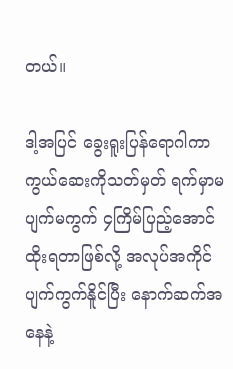တယ်။

ဒါ့အပြင် ခွေးရူးပြန်ရောဂါကာကွယ်ဆေးကိုသတ်မှတ် ရက်မှာမပျက်မကွက် ၄ကြိမ်ပြည့်အောင်ထိုးရတာဖြစ်လို့ အလုပ်အကိုင်ပျက်ကွက်နိူင်ပြီး နောက်ဆက်အနေနဲ့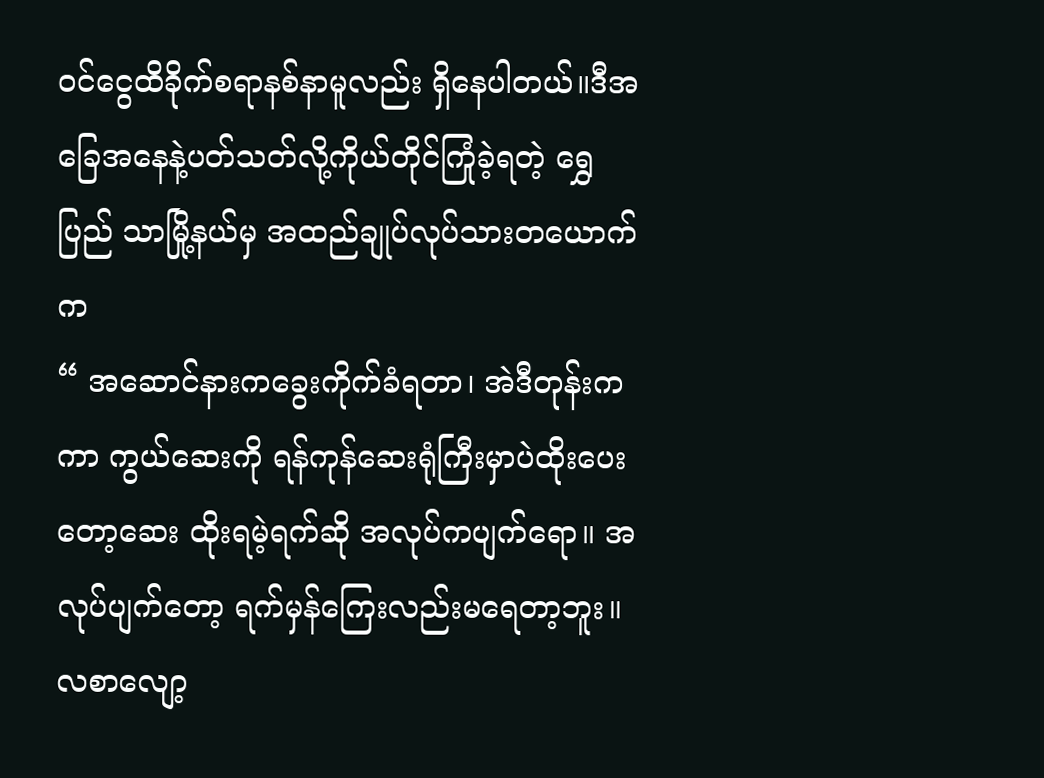ဝင်ငွေထိခိုက်စရာနစ်နာမူလည်း ရှိနေပါတယ်။ဒီအခြေအနေနဲ့ပတ်သတ်လို့ကိုယ်တိုင်ကြုံခဲ့ရတဲ့ ရွှေပြည် သာမြို့နယ်မှ အထည်ချုပ်လုပ်သားတယောက်က
“ အဆောင်နားကခွေးကိုက်ခံရတာ၊ အဲဒီတုန်းကကာ ကွယ်ဆေးကို ရန်ကုန်ဆေးရုံကြီးမှာပဲထိုးပေးတော့ဆေး ထိုးရမဲ့ရက်ဆို အလုပ်ကပျက်ရော။ အလုပ်ပျက်တော့ ရက်မှန်ကြေးလည်းမရေတာ့ဘူး။ လစာလျော့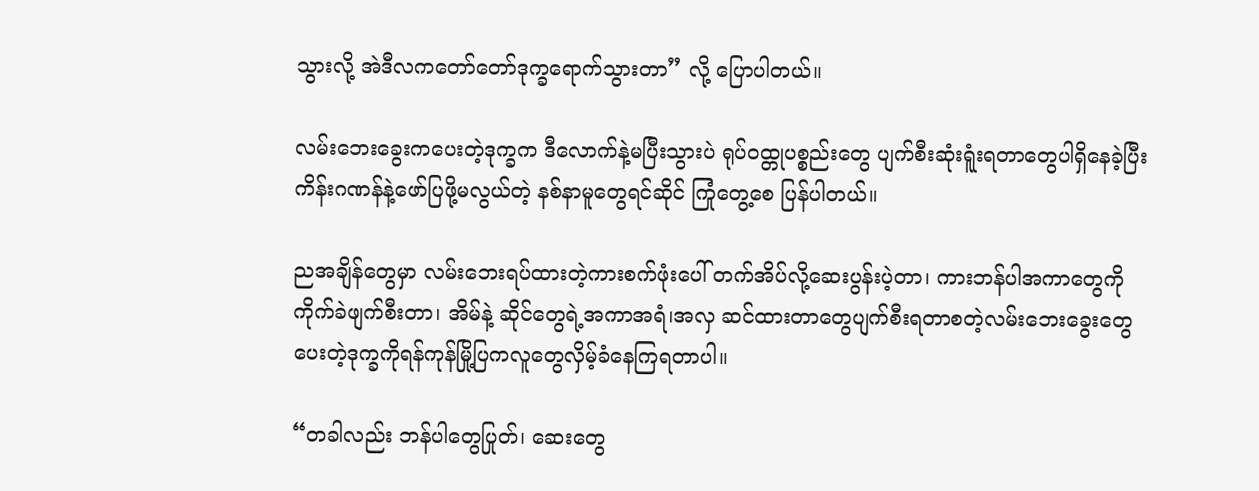သွားလို့ အဲဒီလကတော်တော်ဒုက္ခရောက်သွားတာ” လို့ ပြောပါတယ်။

လမ်းဘေးခွေးကပေးတဲ့ဒုက္ခက ဒီလောက်နဲ့မပြီးသွားပဲ ရုပ်ဝထ္တုပစ္စည်းတွေ ပျက်စီးဆုံးရူံးရတာတွေပါရှိနေခဲ့ပြီး ကိန်းဂဏန်နဲ့ဖော်ပြဖို့မလွယ်တဲ့ နစ်နာမူတွေရင်ဆိုင် ကြုံတွေ့စေ ပြန်ပါတယ်။

ညအချိန်တွေမှာ လမ်းဘေးရပ်ထားတဲ့ကားစက်ဖုံးပေါ် တက်အိပ်လို့ဆေးပွန်းပဲ့တာ၊ ကားဘန်ပါအကာတွေကို ကိုက်ခဲဖျက်စီးတာ၊ အိမ်နဲ့ ဆိုင်တွေရဲ့အကာအရံ၊အလှ ဆင်ထားတာတွေပျက်စီးရတာစတဲ့လမ်းဘေးခွေးတွေပေးတဲ့ဒုက္ခကိုရန်ကုန်မြို့ပြကလူတွေလှိမ့်ခံနေကြရတာပါ။

“တခါလည်း ဘန်ပါတွေပြုတ်၊ ဆေးတွေ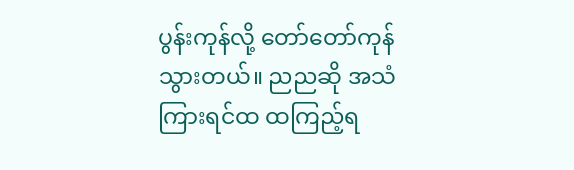ပွန်းကုန်လို့ တော်တော်ကုန်သွားတယ်။ ညညဆို အသံကြားရင်ထ ထကြည့်ရ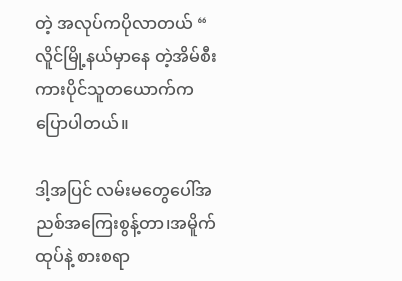တဲ့ အလုပ်ကပိုလာတယ် “ လိူင်မြို့နယ်မှာနေ တဲ့အိမ်စီးကားပိုင်သူတယောက်က ပြောပါတယ်။

ဒါ့အပြင် လမ်းမတွေပေါ်အညစ်အကြေးစွန့်တာ၊အမိူက်ထုပ်နဲ့ စားစရာ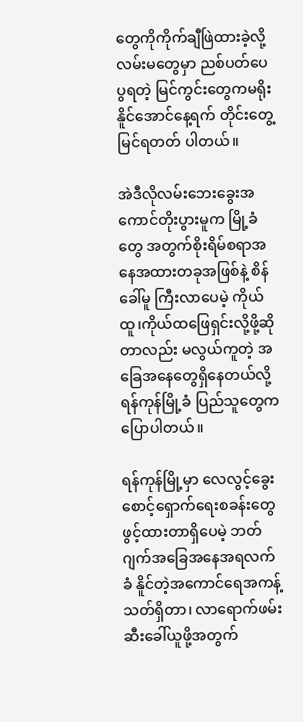တွေကိုကိုက်ချီဖြဲထားခဲ့လို့ လမ်းမတွေမှာ ညစ်ပတ်ပေပွရတဲ့ မြင်ကွင်းတွေကမရိုးနိူင်အောင်နေ့ရက် တိုင်းတွေ့မြင်ရတတ် ပါတယ်။

အဲဒီလိုလမ်းဘေးခွေးအကောင်တိုးပွားမူက မြို့ခံတွေ အတွက်စိုးရိမ်စရာအနေအထားတခုအဖြစ်နဲ့ စိန်ခေါ်မူ ကြီးလာပေမဲ့ ကိုယ်ထူ၊ကိုယ်ထဖြေရှင်းလို့ဖို့ဆိုတာလည်း မလွယ်ကူတဲ့ အခြေအနေတွေရှိနေတယ်လို့ ရန်ကုန်မြို့ခံ ပြည်သူတွေက ပြောပါတယ်။

ရန်ကုန်မြို့မှာ လေလွင့်ခွေးစောင့်ရှောက်ရေးစခန်းတွေ ဖွင့်ထားတာရှိပေမဲ့ ဘတ်ဂျက်အခြေအနေအရလက်ခံ နိူင်တဲ့အကောင်ရေအကန့်သတ်ရှိတာ၊ လာရောက်ဖမ်း ဆီးခေါ်ယူဖို့အတွက်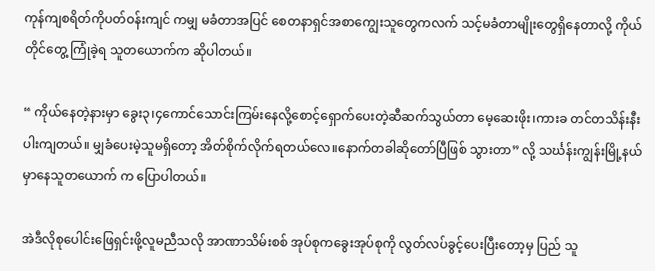ကုန်ကျစရိတ်ကိုပတ်ဝန်းကျင် ကမျှ မခံတာအပြင် စေတနာရှင်အစာကျွေးသူတွေကလက် သင့်မခံတာမျိုးတွေရှိနေတာလို့ ကိုယ်တိုင်တွေ့ ကြုံခဲ့ရ သူတယောက်က ဆိုပါတယ်။

“ ကိုယ်နေတဲ့နားမှာ ခွေး၃၊၄ကောင်သောင်းကြမ်းနေလို့စောင့်ရှောက်ပေးတဲ့ဆီဆက်သွယ်တာ မေ့ဆေးဖိုး၊ကားခ တင်တသိန်းနီးပါးကျတယ်။ မျှခံပေးမဲ့သူမရှိတော့ အိတ်စိုက်လိုက်ရတယ်လေ။နောက်တခါဆိုတော်ပြီဖြစ် သွားတာ” လို့ သင်္ဃန်းကျွန်းမြို့နယ်မှာနေသူတယောက် က ပြောပါတယ်။

အဲဒီလိုစုပေါင်းဖြေရှင်းဖို့လူမညီသလို အာဏာသိမ်းစစ် အုပ်စုကခွေးအုပ်စုကို လွတ်လပ်ခွင့်ပေးပြီးတော့မှ ပြည် သူ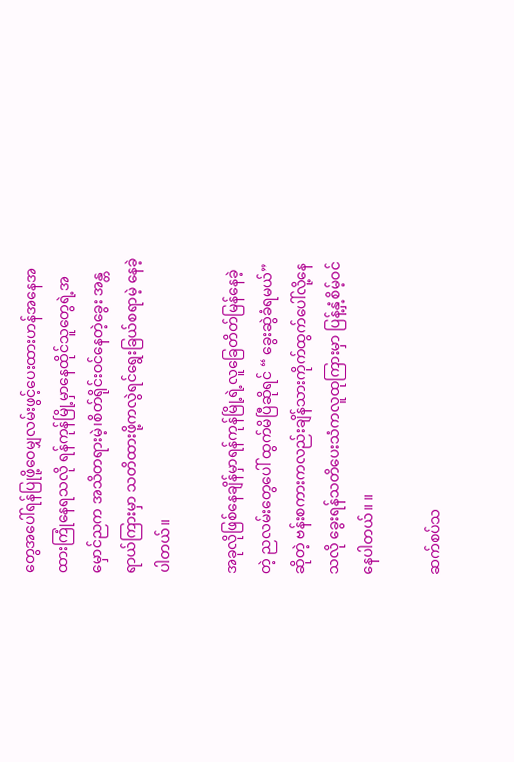တွေအပေါ်ရန်ပြုဖို့ဝေမျှလမ်းဖွင့်ပေးထားဟန်အနေအ ထားကြုံနေရသလို ရန်ကုန်မြို့မှာနေထိုင်သူတွေရဲ့အ မှောင်ညက အသိတရားမဲ့၊စိတ်ရိုင်းဝင်နေတဲ့ခွေး အန္တရာယ်ကြားမှာ သတိထားဖို့ကလွဲရင်ရွေးခြယ်စရာမဲ့ နေခဲ့ ပါတယ်။

အခုလိုဖြစ်နေချိန်မှာရန်ကုန်မြို့ရဲ့လူခြေတိတ်မြန်နေခဲ့တဲ့ ညလမ်းတွေပေါ် ထွက်မိပြီဆိုရင် “ ခွေးဆွဲခံရမယ်” ဆိုတဲ့ ဗန်းစကားကလည်းချိန်သားကိုက်ထွက်ပေါ်လို့နေသလို ခွေးရန်သတိပေးသံကလူထုကြားမှာ ပြန့်နှံ့စိမ့်ဝင်နေပါတယ်။ ။

ဆက်စပ်သ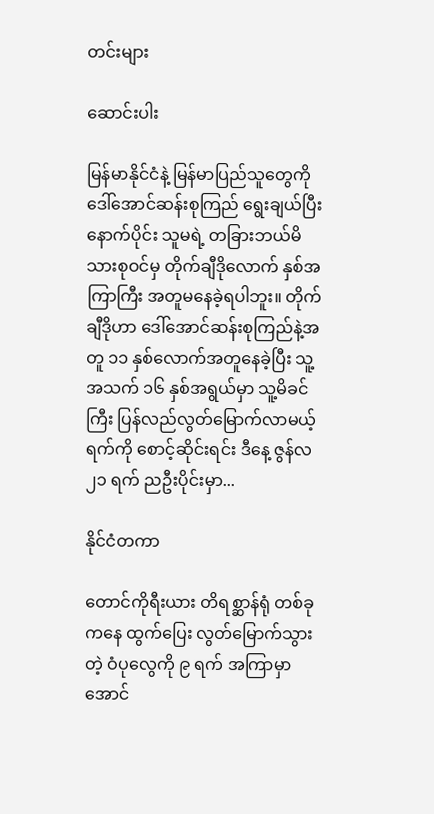တင်းများ

ဆောင်းပါး

မြန်မာနိုင်ငံနဲ့ မြန်မာပြည်သူတွေကို ဒေါ်အောင်ဆန်းစုကြည် ရွေးချယ်ပြီးနောက်ပိုင်း သူမရဲ့ တခြားဘယ်မိသားစုဝင်မှ တိုက်ချီဒိုလောက် နှစ်အကြာကြီး အတူမနေခဲ့ရပါဘူး။ တိုက်ချီဒိုဟာ ဒေါ်အောင်ဆန်းစုကြည်နဲ့အတူ ၁၁ နှစ်လောက်အတူနေခဲ့ပြီး သူ့အသက် ၁၆ နှစ်အရွယ်မှာ သူ့မိခင်ကြီး ပြန်လည်လွတ်မြောက်လာမယ့်ရက်ကို စောင့်ဆိုင်းရင်း ဒီနေ့ ဇွန်လ ၂၁ ရက် ညဦးပိုင်းမှာ...

နိုင်ငံတကာ

တောင်ကိုရီးယား တိရစ္ဆာန်ရုံ တစ်ခုကနေ ထွက်ပြေး လွတ်မြောက်သွားတဲ့ ဝံပုလွေကို ၉ ရက် အကြာမှာ အောင်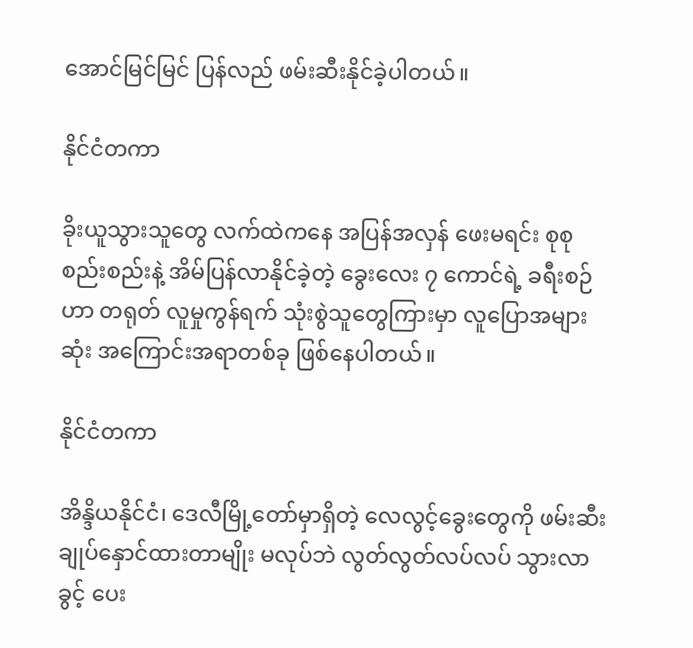အောင်မြင်မြင် ပြန်လည် ဖမ်းဆီးနိုင်ခဲ့ပါတယ်။

နိုင်ငံတကာ

ခိုးယူသွားသူတွေ လက်ထဲကနေ အပြန်အလှန် ဖေးမရင်း စုစုစည်းစည်းနဲ့ အိမ်ပြန်လာနိုင်ခဲ့တဲ့ ခွေးလေး ၇ ကောင်ရဲ့ ခရီးစဉ်ဟာ တရုတ် လူမှုကွန်ရက် သုံးစွဲသူတွေကြားမှာ လူပြောအများဆုံး အကြောင်းအရာတစ်ခု ဖြစ်နေပါတယ်။

နိုင်ငံတကာ

အိန္ဒိယနိုင်ငံ၊ ဒေလီမြို့တော်မှာရှိတဲ့ လေလွင့်ခွေးတွေကို ဖမ်းဆီးချုပ်နှောင်ထားတာမျိုး မလုပ်ဘဲ လွတ်လွတ်လပ်လပ် သွားလာခွင့် ပေး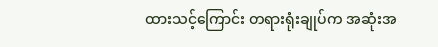ထားသင့်ကြောင်း တရားရုံးချုပ်က အဆုံးအ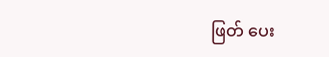ဖြတ် ပေး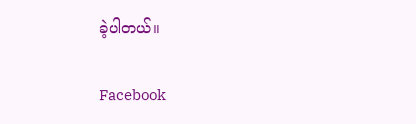ခဲ့ပါတယ်။

Facebook